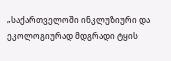„საქართველოში ინკლუზიური და ეკოლოგიურად მდგრადი ტყის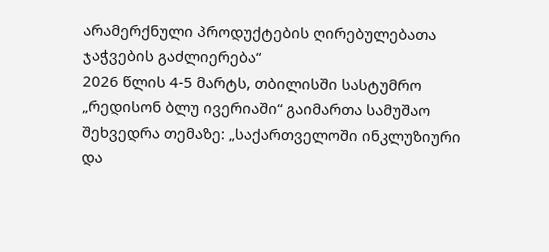არამერქნული პროდუქტების ღირებულებათა ჯაჭვების გაძლიერება“
2026 წლის 4-5 მარტს, თბილისში სასტუმრო „რედისონ ბლუ ივერიაში“ გაიმართა სამუშაო შეხვედრა თემაზე: „საქართველოში ინკლუზიური და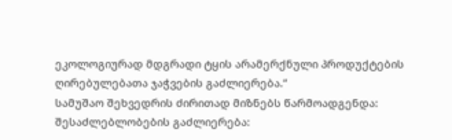ეკოლოგიურად მდგრადი ტყის არამერქნული პროდუქტების ღირებულებათა ჯაჭვების გაძლიერება.“
სამუშაო შეხვედრის ძირითად მიზნებს წარმოადგენდა: შესაძლებლობების გაძლიერება: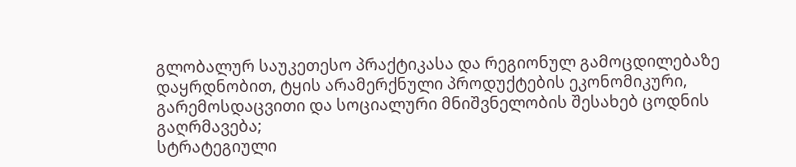გლობალურ საუკეთესო პრაქტიკასა და რეგიონულ გამოცდილებაზე დაყრდნობით, ტყის არამერქნული პროდუქტების ეკონომიკური, გარემოსდაცვითი და სოციალური მნიშვნელობის შესახებ ცოდნის გაღრმავება;
სტრატეგიული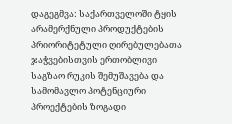დაგეგმვა: საქართველოში ტყის არამერქნული პროდუქტების პრიორიტეტული ღირებულებათა ჯაჭვებისთვის ერთობლივი საგზაო რუკის შემუშავება და სამომავლო პოტენციური პროექტების ზოგადი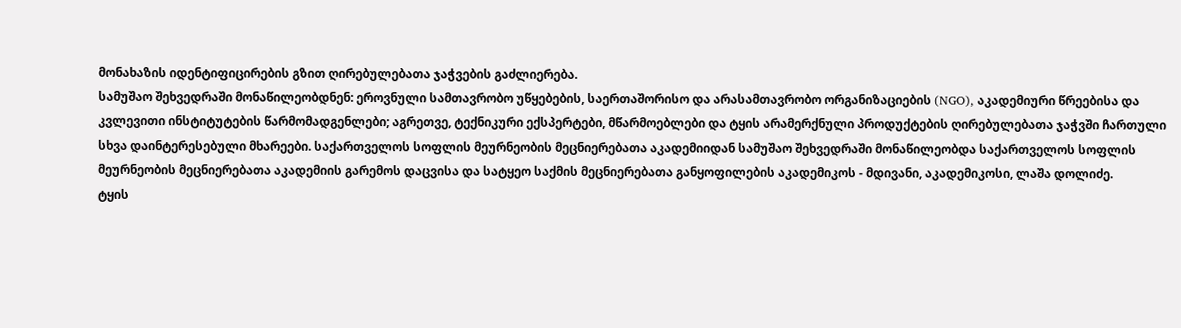მონახაზის იდენტიფიცირების გზით ღირებულებათა ჯაჭვების გაძლიერება.
სამუშაო შეხვედრაში მონაწილეობდნენ: ეროვნული სამთავრობო უწყებების, საერთაშორისო და არასამთავრობო ორგანიზაციების (NGO), აკადემიური წრეებისა და კვლევითი ინსტიტუტების წარმომადგენლები; აგრეთვე, ტექნიკური ექსპერტები, მწარმოებლები და ტყის არამერქნული პროდუქტების ღირებულებათა ჯაჭვში ჩართული სხვა დაინტერესებული მხარეები. საქართველოს სოფლის მეურნეობის მეცნიერებათა აკადემიიდან სამუშაო შეხვედრაში მონაწილეობდა საქართველოს სოფლის მეურნეობის მეცნიერებათა აკადემიის გარემოს დაცვისა და სატყეო საქმის მეცნიერებათა განყოფილების აკადემიკოს - მდივანი, აკადემიკოსი, ლაშა დოლიძე.
ტყის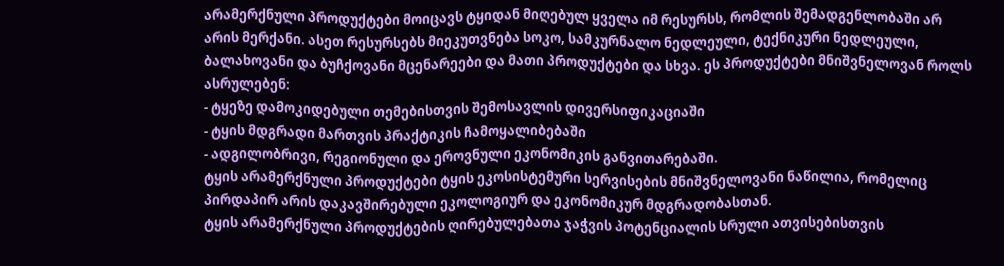არამერქნული პროდუქტები მოიცავს ტყიდან მიღებულ ყველა იმ რესურსს, რომლის შემადგენლობაში არ არის მერქანი. ასეთ რესურსებს მიეკუთვნება სოკო, სამკურნალო ნედლეული, ტექნიკური ნედლეული, ბალახოვანი და ბუჩქოვანი მცენარეები და მათი პროდუქტები და სხვა. ეს პროდუქტები მნიშვნელოვან როლს ასრულებენ:
- ტყეზე დამოკიდებული თემებისთვის შემოსავლის დივერსიფიკაციაში
- ტყის მდგრადი მართვის პრაქტიკის ჩამოყალიბებაში
- ადგილობრივი, რეგიონული და ეროვნული ეკონომიკის განვითარებაში.
ტყის არამერქნული პროდუქტები ტყის ეკოსისტემური სერვისების მნიშვნელოვანი ნაწილია, რომელიც პირდაპირ არის დაკავშირებული ეკოლოგიურ და ეკონომიკურ მდგრადობასთან.
ტყის არამერქნული პროდუქტების ღირებულებათა ჯაჭვის პოტენციალის სრული ათვისებისთვის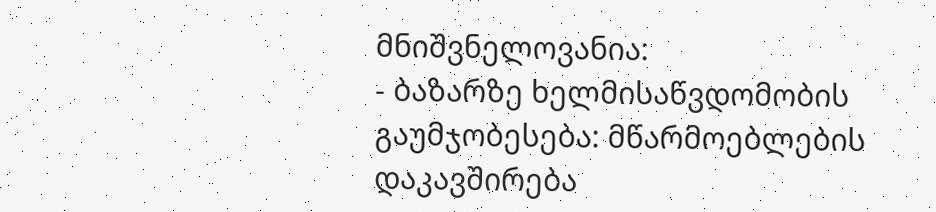მნიშვნელოვანია:
- ბაზარზე ხელმისაწვდომობის გაუმჯობესება: მწარმოებლების დაკავშირება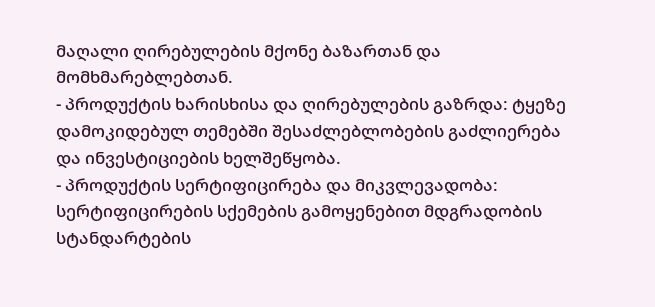მაღალი ღირებულების მქონე ბაზართან და მომხმარებლებთან.
- პროდუქტის ხარისხისა და ღირებულების გაზრდა: ტყეზე დამოკიდებულ თემებში შესაძლებლობების გაძლიერება და ინვესტიციების ხელშეწყობა.
- პროდუქტის სერტიფიცირება და მიკვლევადობა: სერტიფიცირების სქემების გამოყენებით მდგრადობის სტანდარტების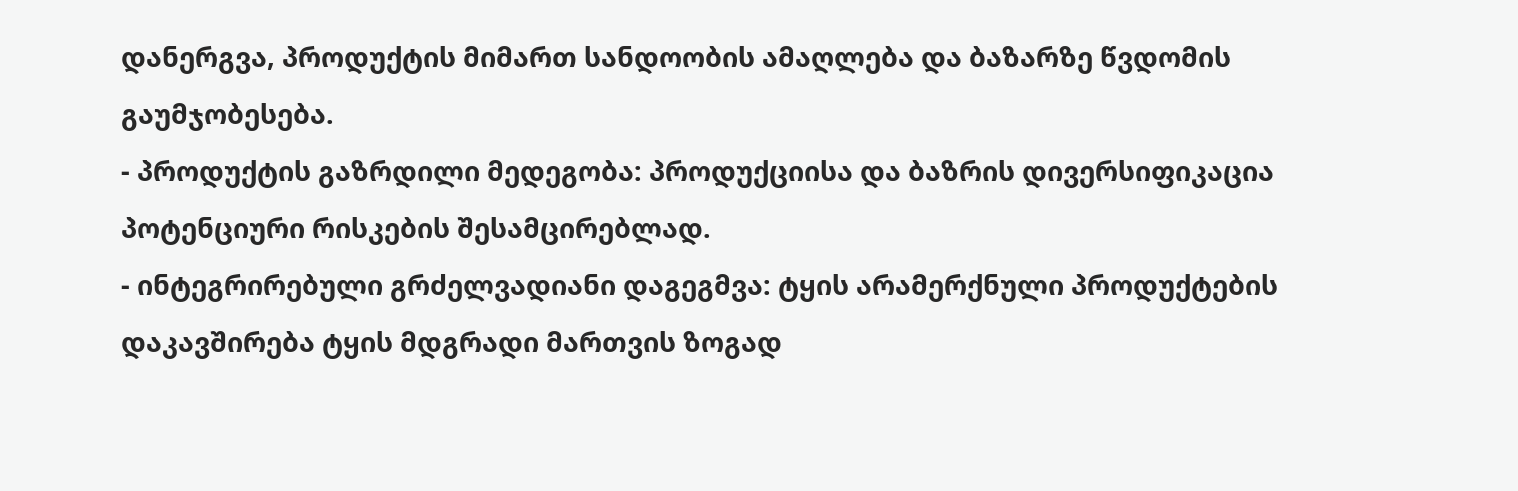დანერგვა, პროდუქტის მიმართ სანდოობის ამაღლება და ბაზარზე წვდომის გაუმჯობესება.
- პროდუქტის გაზრდილი მედეგობა: პროდუქციისა და ბაზრის დივერსიფიკაცია პოტენციური რისკების შესამცირებლად.
- ინტეგრირებული გრძელვადიანი დაგეგმვა: ტყის არამერქნული პროდუქტების დაკავშირება ტყის მდგრადი მართვის ზოგად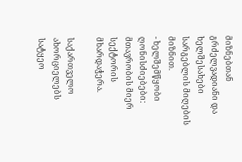მიზნებთან გრძელვადიანი და ხელშესახები სარგებლის მიღების მიზნით.
- ხელშემწყობი ღონისძიებები: მთავრობის მიერ სექტორის მხარდაჭერა.

საქართველო ახორციელებს სატყეო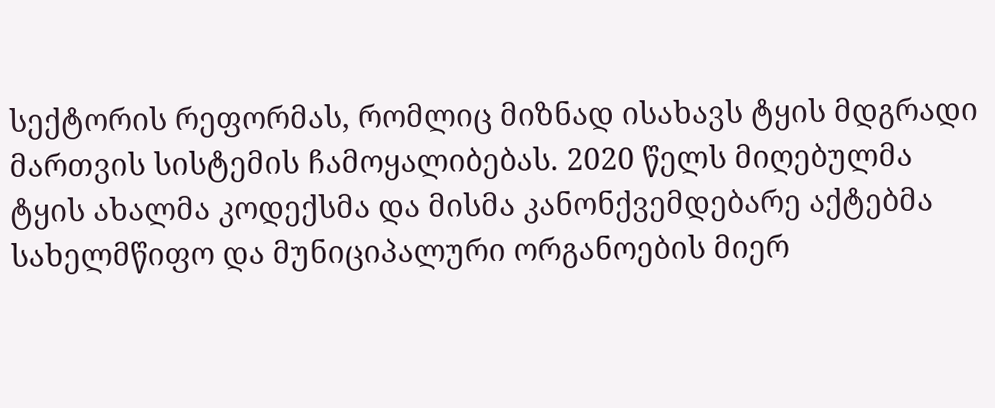სექტორის რეფორმას, რომლიც მიზნად ისახავს ტყის მდგრადი მართვის სისტემის ჩამოყალიბებას. 2020 წელს მიღებულმა ტყის ახალმა კოდექსმა და მისმა კანონქვემდებარე აქტებმა სახელმწიფო და მუნიციპალური ორგანოების მიერ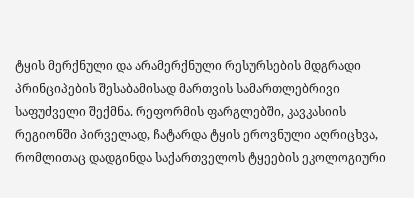ტყის მერქნული და არამერქნული რესურსების მდგრადი პრინციპების შესაბამისად მართვის სამართლებრივი საფუძველი შექმნა. რეფორმის ფარგლებში, კავკასიის რეგიონში პირველად, ჩატარდა ტყის ეროვნული აღრიცხვა, რომლითაც დადგინდა საქართველოს ტყეების ეკოლოგიური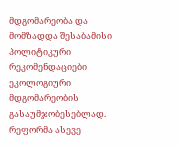მდგომარეობა და მომზადდა შესაბამისი პოლიტიკური რეკომენდაციები ეკოლოგიური მდგომარეობის გასაუმჯობესებლად. რეფორმა ასევე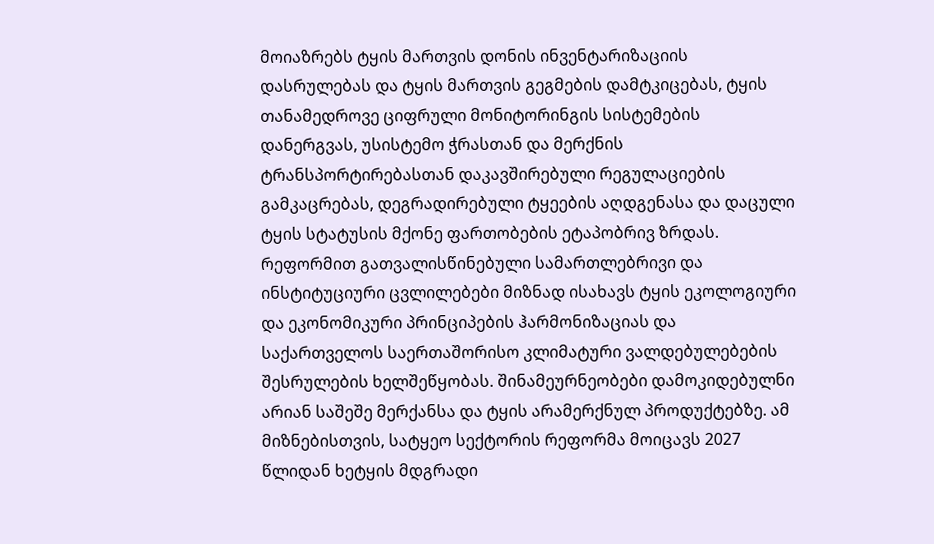მოიაზრებს ტყის მართვის დონის ინვენტარიზაციის დასრულებას და ტყის მართვის გეგმების დამტკიცებას, ტყის თანამედროვე ციფრული მონიტორინგის სისტემების დანერგვას, უსისტემო ჭრასთან და მერქნის ტრანსპორტირებასთან დაკავშირებული რეგულაციების გამკაცრებას, დეგრადირებული ტყეების აღდგენასა და დაცული ტყის სტატუსის მქონე ფართობების ეტაპობრივ ზრდას. რეფორმით გათვალისწინებული სამართლებრივი და ინსტიტუციური ცვლილებები მიზნად ისახავს ტყის ეკოლოგიური და ეკონომიკური პრინციპების ჰარმონიზაციას და საქართველოს საერთაშორისო კლიმატური ვალდებულებების შესრულების ხელშეწყობას. შინამეურნეობები დამოკიდებულნი არიან საშეშე მერქანსა და ტყის არამერქნულ პროდუქტებზე. ამ მიზნებისთვის, სატყეო სექტორის რეფორმა მოიცავს 2027 წლიდან ხეტყის მდგრადი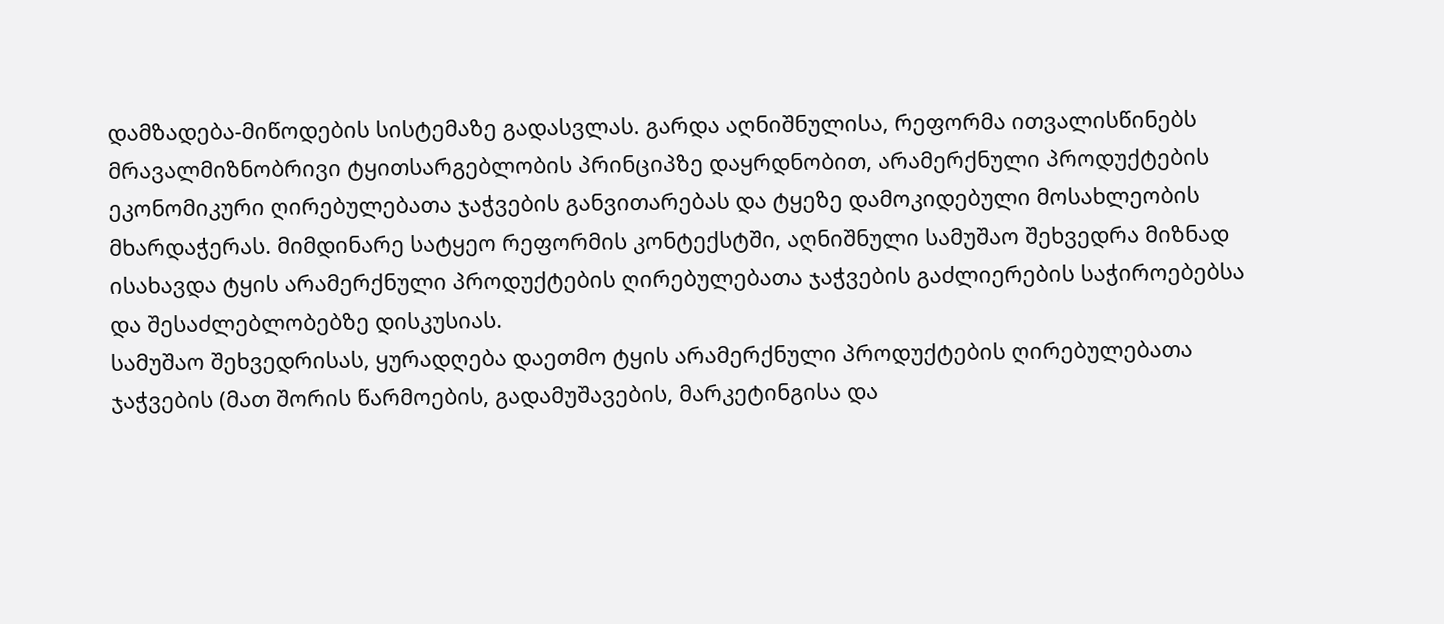დამზადება-მიწოდების სისტემაზე გადასვლას. გარდა აღნიშნულისა, რეფორმა ითვალისწინებს მრავალმიზნობრივი ტყითსარგებლობის პრინციპზე დაყრდნობით, არამერქნული პროდუქტების ეკონომიკური ღირებულებათა ჯაჭვების განვითარებას და ტყეზე დამოკიდებული მოსახლეობის მხარდაჭერას. მიმდინარე სატყეო რეფორმის კონტექსტში, აღნიშნული სამუშაო შეხვედრა მიზნად ისახავდა ტყის არამერქნული პროდუქტების ღირებულებათა ჯაჭვების გაძლიერების საჭიროებებსა და შესაძლებლობებზე დისკუსიას.
სამუშაო შეხვედრისას, ყურადღება დაეთმო ტყის არამერქნული პროდუქტების ღირებულებათა ჯაჭვების (მათ შორის წარმოების, გადამუშავების, მარკეტინგისა და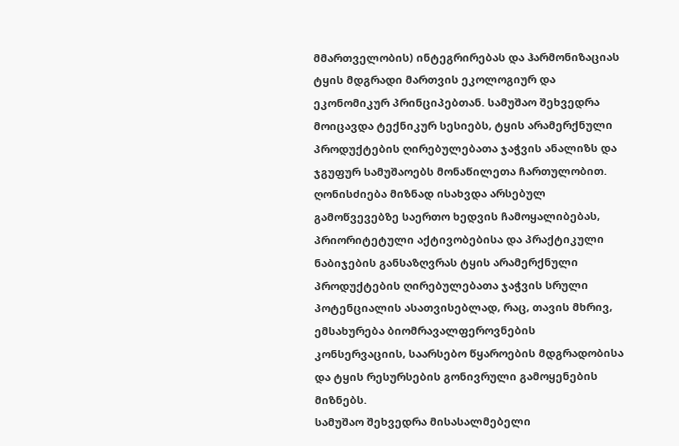მმართველობის) ინტეგრირებას და ჰარმონიზაციას ტყის მდგრადი მართვის ეკოლოგიურ და ეკონომიკურ პრინციპებთან. სამუშაო შეხვედრა მოიცავდა ტექნიკურ სესიებს, ტყის არამერქნული პროდუქტების ღირებულებათა ჯაჭვის ანალიზს და ჯგუფურ სამუშაოებს მონაწილეთა ჩართულობით. ღონისძიება მიზნად ისახვდა არსებულ გამოწვევებზე საერთო ხედვის ჩამოყალიბებას, პრიორიტეტული აქტივობებისა და პრაქტიკული ნაბიჯების განსაზღვრას ტყის არამერქნული პროდუქტების ღირებულებათა ჯაჭვის სრული პოტენციალის ასათვისებლად, რაც, თავის მხრივ, ემსახურება ბიომრავალფეროვნების კონსერვაციის, საარსებო წყაროების მდგრადობისა და ტყის რესურსების გონივრული გამოყენების მიზნებს.
სამუშაო შეხვედრა მისასალმებელი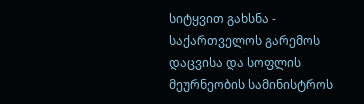სიტყვით გახსნა - საქართველოს გარემოს დაცვისა და სოფლის მეურნეობის სამინისტროს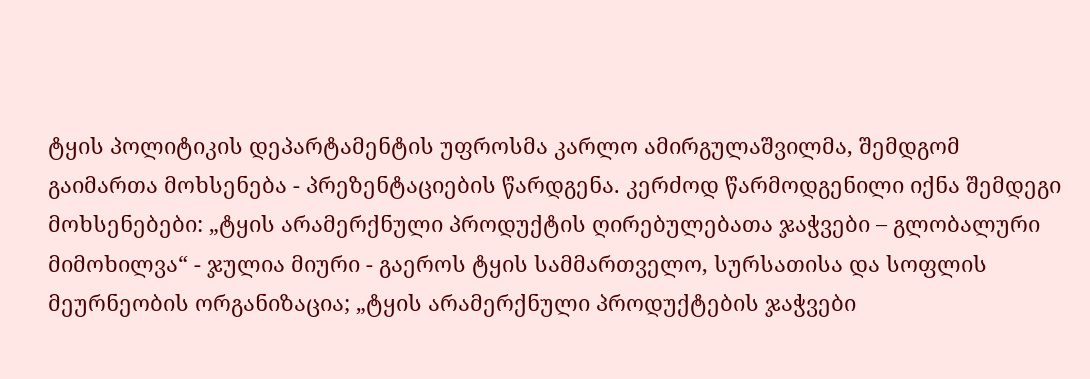ტყის პოლიტიკის დეპარტამენტის უფროსმა კარლო ამირგულაშვილმა, შემდგომ გაიმართა მოხსენება - პრეზენტაციების წარდგენა. კერძოდ წარმოდგენილი იქნა შემდეგი მოხსენებები: „ტყის არამერქნული პროდუქტის ღირებულებათა ჯაჭვები – გლობალური მიმოხილვა“ - ჯულია მიური - გაეროს ტყის სამმართველო, სურსათისა და სოფლის მეურნეობის ორგანიზაცია; „ტყის არამერქნული პროდუქტების ჯაჭვები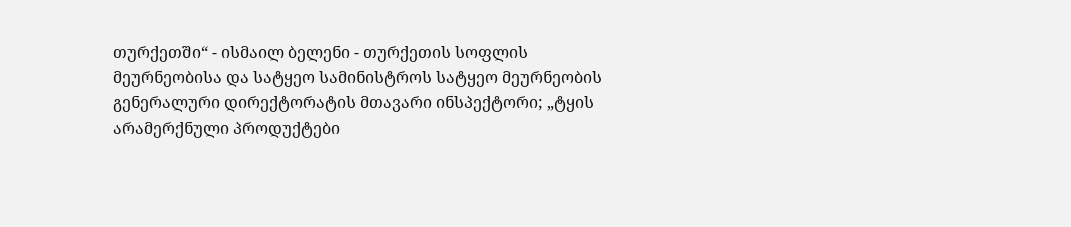თურქეთში“ - ისმაილ ბელენი - თურქეთის სოფლის მეურნეობისა და სატყეო სამინისტროს სატყეო მეურნეობის გენერალური დირექტორატის მთავარი ინსპექტორი; „ტყის არამერქნული პროდუქტები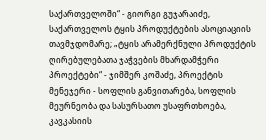საქართველოში“ - გიორგი გუჯარაიძე, საქართველოს ტყის პროდუქტების ასოციაციის თავმჯდომარე; „ტყის არამერქნული პროდუქტის ღირებულებათა ჯაჭვების მხარდამჭერი პროექტები“ - ჯიმშერ კოშაძე, პროექტის მენეჯერი - სოფლის განვითარება, სოფლის მეურნეობა და სასურსათო უსაფრთხოება, კავკასიის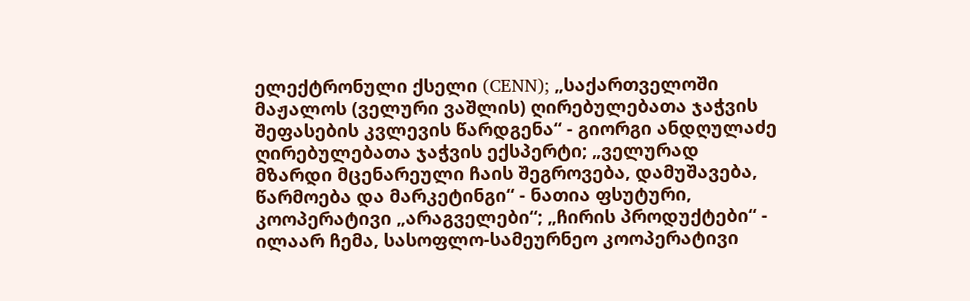ელექტრონული ქსელი (CENN); „საქართველოში მაჟალოს (ველური ვაშლის) ღირებულებათა ჯაჭვის შეფასების კვლევის წარდგენა“ - გიორგი ანდღულაძე ღირებულებათა ჯაჭვის ექსპერტი; „ველურად მზარდი მცენარეული ჩაის შეგროვება, დამუშავება, წარმოება და მარკეტინგი“ - ნათია ფსუტური, კოოპერატივი „არაგველები“; „ჩირის პროდუქტები“ - ილაარ ჩემა, სასოფლო-სამეურნეო კოოპერატივი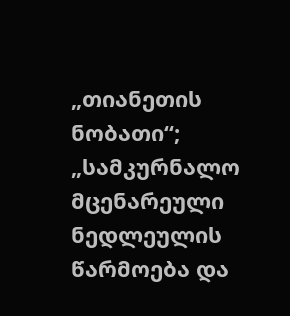„თიანეთის ნობათი“; „სამკურნალო მცენარეული ნედლეულის წარმოება და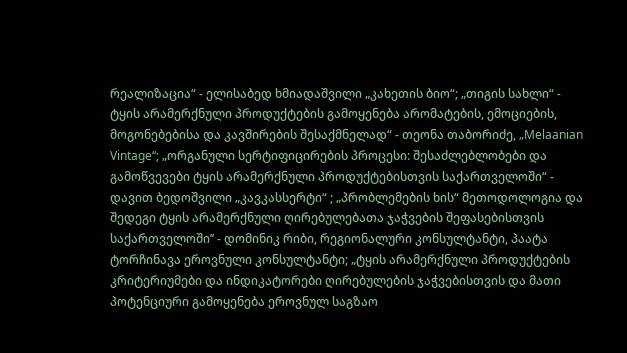რეალიზაცია“ - ელისაბედ ხმიადაშვილი „კახეთის ბიო“; „თიგის სახლი“ - ტყის არამერქნული პროდუქტების გამოყენება არომატების, ემოციების, მოგონებებისა და კავშირების შესაქმნელად“ - თეონა თაბორიძე, „Melaanian Vintage“; „ორგანული სერტიფიცირების პროცესი: შესაძლებლობები და გამოწვევები ტყის არამერქნული პროდუქტებისთვის საქართველოში“ - დავით ბედოშვილი „კავკასსერტი“ ; „პრობლემების ხის“ მეთოდოლოგია და შედეგი ტყის არამერქნული ღირებულებათა ჯაჭვების შეფასებისთვის საქართველოში’’ - დომინიკ რიბი, რეგიონალური კონსულტანტი, პაატა ტორჩინავა ეროვნული კონსულტანტი; „ტყის არამერქნული პროდუქტების კრიტერიუმები და ინდიკატორები ღირებულების ჯაჭვებისთვის და მათი პოტენციური გამოყენება ეროვნულ საგზაო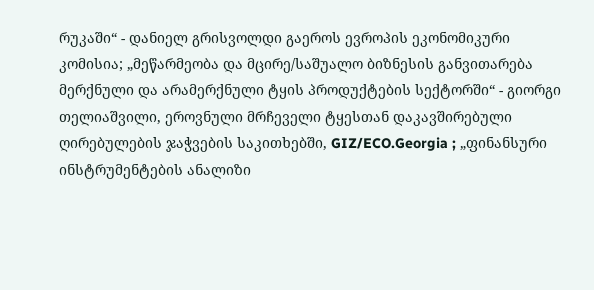რუკაში“ - დანიელ გრისვოლდი გაეროს ევროპის ეკონომიკური კომისია; „მეწარმეობა და მცირე/საშუალო ბიზნესის განვითარება მერქნული და არამერქნული ტყის პროდუქტების სექტორში“ - გიორგი თელიაშვილი, ეროვნული მრჩეველი ტყესთან დაკავშირებული ღირებულების ჯაჭვების საკითხებში, GIZ/ECO.Georgia ; „ფინანსური ინსტრუმენტების ანალიზი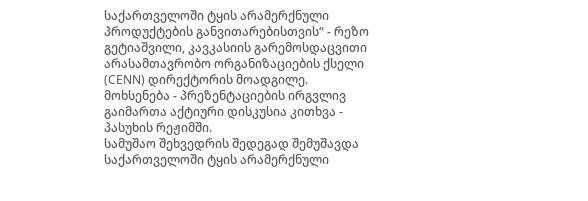საქართველოში ტყის არამერქნული პროდუქტების განვითარებისთვის“ - რეზო გეტიაშვილი, კავკასიის გარემოსდაცვითი არასამთავრობო ორგანიზაციების ქსელი (CENN) დირექტორის მოადგილე.
მოხსენება - პრეზენტაციების ირგვლივ გაიმართა აქტიური დისკუსია კითხვა - პასუხის რეჟიმში.
სამუშაო შეხვედრის შედეგად შემუშავდა საქართველოში ტყის არამერქნული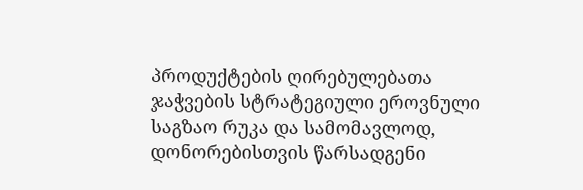პროდუქტების ღირებულებათა ჯაჭვების სტრატეგიული ეროვნული საგზაო რუკა და სამომავლოდ, დონორებისთვის წარსადგენი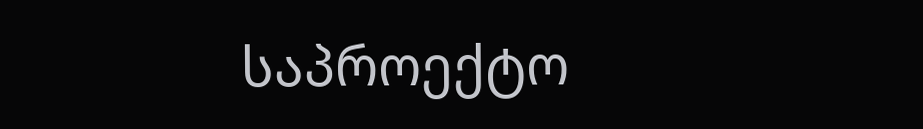საპროექტო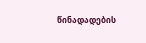წინადადების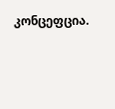კონცეფცია.